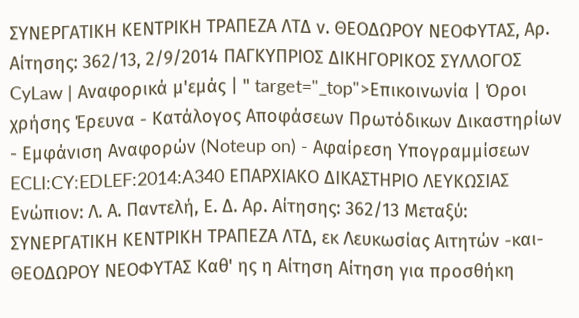ΣΥΝΕΡΓΑΤΙΚΗ ΚΕΝΤΡΙΚΗ ΤΡΑΠΕΖΑ ΛΤΔ ν. ΘΕΟΔΩΡΟΥ ΝΕΟΦΥΤΑΣ, Αρ. Αίτησης: 362/13, 2/9/2014 ΠΑΓΚΥΠΡΙΟΣ ΔΙΚΗΓΟΡΙΚΟΣ ΣΥΛΛΟΓΟΣ CyLaw | Αναφορικά μ'εμάς | " target="_top">Επικοινωνία | Όροι χρήσης Έρευνα - Κατάλογος Αποφάσεων Πρωτόδικων Δικαστηρίων - Εμφάνιση Αναφορών (Noteup on) - Αφαίρεση Υπογραμμίσεων ECLI:CY:EDLEF:2014:A340 ΕΠΑΡΧΙΑΚΟ ΔΙΚΑΣΤΗΡΙΟ ΛΕΥΚΩΣΙΑΣ Ενώπιον: Λ. Α. Παντελή, Ε. Δ. Αρ. Αίτησης: 362/13 Μεταξύ: ΣΥΝΕΡΓΑΤΙΚΗ ΚΕΝΤΡΙΚΗ ΤΡΑΠΕΖΑ ΛΤΔ, εκ Λευκωσίας Αιτητών -και- ΘΕΟΔΩΡΟΥ ΝΕΟΦΥΤΑΣ Καθ' ης η Αίτηση Αίτηση για προσθήκη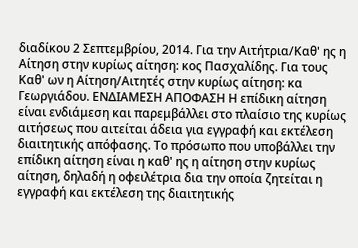διαδίκου 2 Σεπτεμβρίου, 2014. Για την Αιτήτρια/Καθ' ης η Αίτηση στην κυρίως αίτηση: κος Πασχαλίδης. Για τους Καθ' ων η Αίτηση/Αιτητές στην κυρίως αίτηση: κα Γεωργιάδου. ΕΝΔΙΑΜΕΣΗ ΑΠΟΦΑΣΗ Η επίδικη αίτηση είναι ενδιάμεση και παρεμβάλλει στο πλαίσιο της κυρίως αιτήσεως που αιτείται άδεια για εγγραφή και εκτέλεση διαιτητικής απόφασης. Το πρόσωπο που υποβάλλει την επίδικη αίτηση είναι η καθ' ης η αίτηση στην κυρίως αίτηση, δηλαδή η οφειλέτρια δια την οποία ζητείται η εγγραφή και εκτέλεση της διαιτητικής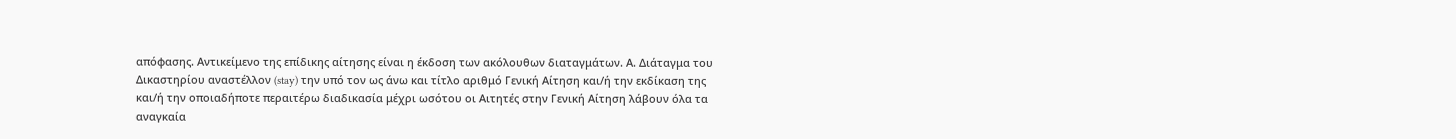απόφασης. Αντικείμενο της επίδικης αίτησης είναι η έκδοση των ακόλουθων διαταγμάτων. Α. Διάταγμα του Δικαστηρίου αναστέλλον (stay) την υπό τον ως άνω και τίτλο αριθμό Γενική Αίτηση και/ή την εκδίκαση της και/ή την οποιαδήποτε περαιτέρω διαδικασία μέχρι ωσότου οι Αιτητές στην Γενική Αίτηση λάβουν όλα τα αναγκαία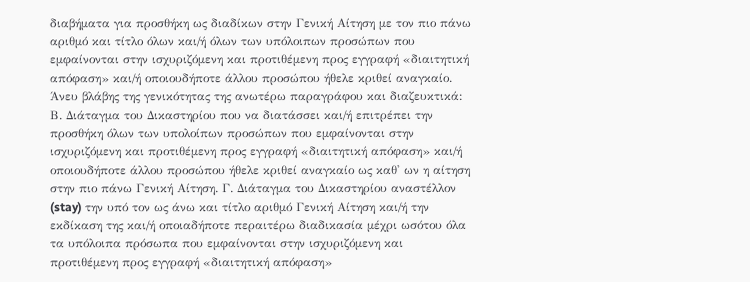διαβήματα για προσθήκη ως διαδίκων στην Γενική Αίτηση με τον πιο πάνω αριθμό και τίτλο όλων και/ή όλων των υπόλοιπων προσώπων που εμφαίνονται στην ισχυριζόμενη και προτιθέμενη προς εγγραφή «διαιτητική απόφαση» και/ή οποιουδήποτε άλλου προσώπου ήθελε κριθεί αναγκαίο. Άνευ βλάβης της γενικότητας της ανωτέρω παραγράφου και διαζευκτικά: Β. Διάταγμα του Δικαστηρίου που να διατάσσει και/ή επιτρέπει την προσθήκη όλων των υπολοίπων προσώπων που εμφαίνονται στην ισχυριζόμενη και προτιθέμενη προς εγγραφή «διαιτητική απόφαση» και/ή οποιουδήποτε άλλου προσώπου ήθελε κριθεί αναγκαίο ως καθ' ων η αίτηση στην πιο πάνω Γενική Αίτηση. Γ. Διάταγμα του Δικαστηρίου αναστέλλον (stay) την υπό τον ως άνω και τίτλο αριθμό Γενική Αίτηση και/ή την εκδίκαση της και/ή οποιαδήποτε περαιτέρω διαδικασία μέχρι ωσότου όλα τα υπόλοιπα πρόσωπα που εμφαίνονται στην ισχυριζόμενη και προτιθέμενη προς εγγραφή «διαιτητική απόφαση»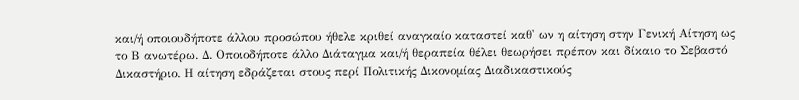και/ή οποιουδήποτε άλλου προσώπου ήθελε κριθεί αναγκαίο καταστεί καθ' ων η αίτηση στην Γενική Αίτηση ως το Β ανωτέρω. Δ. Οποιοδήποτε άλλο Διάταγμα και/ή θεραπεία θέλει θεωρήσει πρέπον και δίκαιο το Σεβαστό Δικαστήριο. Η αίτηση εδράζεται στους περί Πολιτικής Δικονομίας Διαδικαστικούς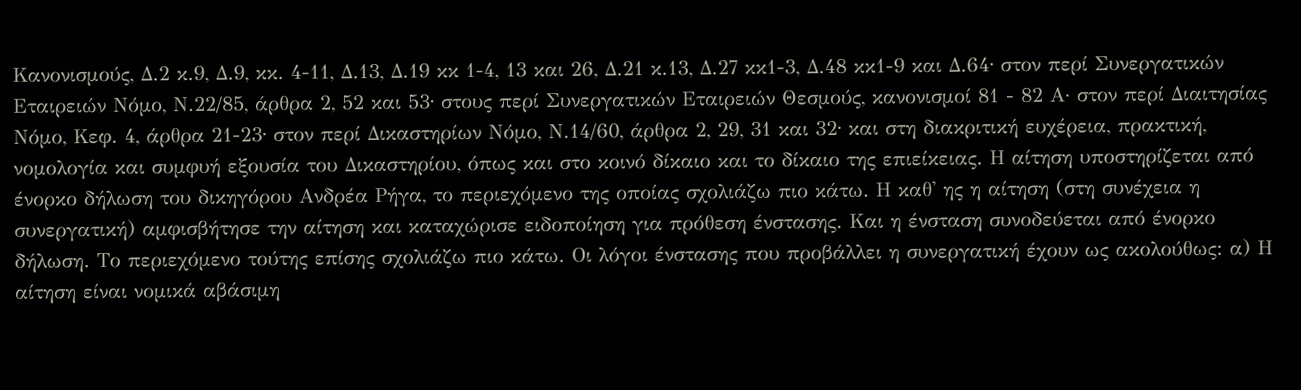Κανονισμούς, Δ.2 κ.9, Δ.9, κκ. 4-11, Δ.13, Δ.19 κκ 1-4, 13 και 26, Δ.21 κ.13, Δ.27 κκ1-3, Δ.48 κκ1-9 και Δ.64∙ στον περί Συνεργατικών Εταιρειών Νόμο, Ν.22/85, άρθρα 2, 52 και 53∙ στους περί Συνεργατικών Εταιρειών Θεσμούς, κανονισμοί 81 - 82 Α· στον περί Διαιτησίας Νόμο, Κεφ. 4, άρθρα 21-23∙ στον περί Δικαστηρίων Νόμο, Ν.14/60, άρθρα 2, 29, 31 και 32∙ και στη διακριτική ευχέρεια, πρακτική, νομολογία και συμφυή εξουσία του Δικαστηρίου, όπως και στο κοινό δίκαιο και το δίκαιο της επιείκειας. Η αίτηση υποστηρίζεται από ένορκο δήλωση του δικηγόρου Ανδρέα Ρήγα, το περιεχόμενο της οποίας σχολιάζω πιο κάτω. Η καθ' ης η αίτηση (στη συνέχεια η συνεργατική) αμφισβήτησε την αίτηση και καταχώρισε ειδοποίηση για πρόθεση ένστασης. Και η ένσταση συνοδεύεται από ένορκο δήλωση. Το περιεχόμενο τούτης επίσης σχολιάζω πιο κάτω. Οι λόγοι ένστασης που προβάλλει η συνεργατική έχουν ως ακολούθως: α) Η αίτηση είναι νομικά αβάσιμη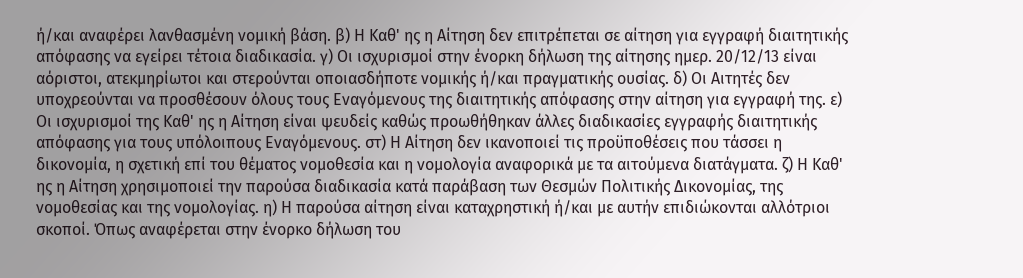ή/και αναφέρει λανθασμένη νομική βάση. β) Η Καθ' ης η Αίτηση δεν επιτρέπεται σε αίτηση για εγγραφή διαιτητικής απόφασης να εγείρει τέτοια διαδικασία. γ) Οι ισχυρισμοί στην ένορκη δήλωση της αίτησης ημερ. 20/12/13 είναι αόριστοι, ατεκμηρίωτοι και στερούνται οποιασδήποτε νομικής ή/και πραγματικής ουσίας. δ) Οι Αιτητές δεν υποχρεούνται να προσθέσουν όλους τους Εναγόμενους της διαιτητικής απόφασης στην αίτηση για εγγραφή της. ε) Οι ισχυρισμοί της Καθ' ης η Αίτηση είναι ψευδείς καθώς προωθήθηκαν άλλες διαδικασίες εγγραφής διαιτητικής απόφασης για τους υπόλοιπους Εναγόμενους. στ) Η Αίτηση δεν ικανοποιεί τις προϋποθέσεις που τάσσει η δικονομία, η σχετική επί του θέματος νομοθεσία και η νομολογία αναφορικά με τα αιτούμενα διατάγματα. ζ) Η Καθ' ης η Αίτηση χρησιμοποιεί την παρούσα διαδικασία κατά παράβαση των Θεσμών Πολιτικής Δικονομίας, της νομοθεσίας και της νομολογίας. η) Η παρούσα αίτηση είναι καταχρηστική ή/και με αυτήν επιδιώκονται αλλότριοι σκοποί. Όπως αναφέρεται στην ένορκο δήλωση του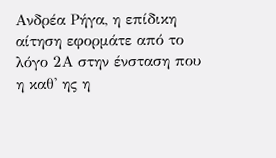Ανδρέα Ρήγα, η επίδικη αίτηση εφορμάτε από το λόγο 2Α στην ένσταση που η καθ' ης η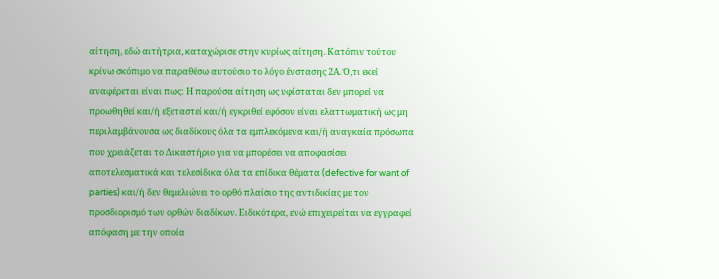αίτηση, εδώ αιτήτρια, καταχώρισε στην κυρίως αίτηση. Κατόπιν τούτου κρίνω σκόπιμο να παραθέσω αυτούσιο το λόγο ένστασης 2Α. Ό,τι εκεί αναφέρεται είναι πως: Η παρούσα αίτηση ως υφίσταται δεν μπορεί να προωθηθεί και/ή εξεταστεί και/ή εγκριθεί εφόσον είναι ελαττωματική ως μη περιλαμβάνουσα ως διαδίκους όλα τα εμπλεκόμενα και/ή αναγκαία πρόσωπα που χρειάζεται το Δικαστήριο για να μπορέσει να αποφασίσει αποτελεσματικά και τελεσίδικα όλα τα επίδικα θέματα (defective for want of parties) και/ή δεν θεμελιώνει το ορθό πλαίσιο της αντιδικίας με τον προσδιορισμό των ορθών διαδίκων. Ειδικότερα, ενώ επιχειρείται να εγγραφεί απόφαση με την οποία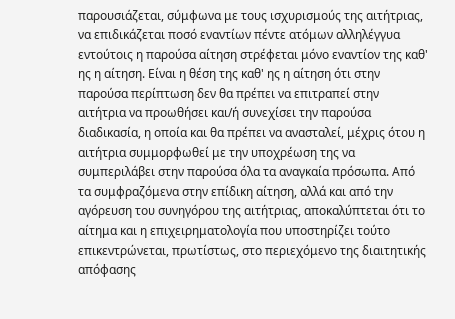παρουσιάζεται, σύμφωνα με τους ισχυρισμούς της αιτήτριας, να επιδικάζεται ποσό εναντίων πέντε ατόμων αλληλέγγυα εντούτοις η παρούσα αίτηση στρέφεται μόνο εναντίον της καθ' ης η αίτηση. Είναι η θέση της καθ' ης η αίτηση ότι στην παρούσα περίπτωση δεν θα πρέπει να επιτραπεί στην αιτήτρια να προωθήσει και/ή συνεχίσει την παρούσα διαδικασία, η οποία και θα πρέπει να ανασταλεί, μέχρις ότου η αιτήτρια συμμορφωθεί με την υποχρέωση της να συμπεριλάβει στην παρούσα όλα τα αναγκαία πρόσωπα. Από τα συμφραζόμενα στην επίδικη αίτηση, αλλά και από την αγόρευση του συνηγόρου της αιτήτριας, αποκαλύπτεται ότι το αίτημα και η επιχειρηματολογία που υποστηρίζει τούτο επικεντρώνεται, πρωτίστως, στο περιεχόμενο της διαιτητικής απόφασης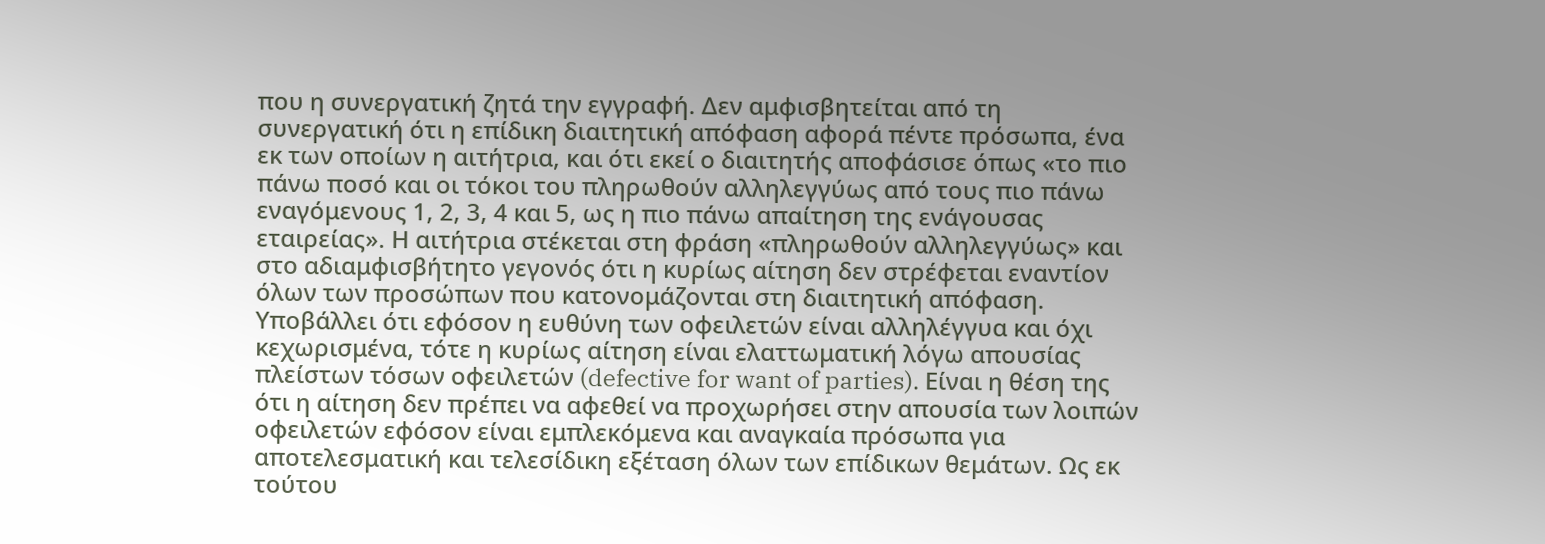που η συνεργατική ζητά την εγγραφή. Δεν αμφισβητείται από τη συνεργατική ότι η επίδικη διαιτητική απόφαση αφορά πέντε πρόσωπα, ένα εκ των οποίων η αιτήτρια, και ότι εκεί ο διαιτητής αποφάσισε όπως «το πιο πάνω ποσό και οι τόκοι του πληρωθούν αλληλεγγύως από τους πιο πάνω εναγόμενους 1, 2, 3, 4 και 5, ως η πιο πάνω απαίτηση της ενάγουσας εταιρείας». Η αιτήτρια στέκεται στη φράση «πληρωθούν αλληλεγγύως» και στο αδιαμφισβήτητο γεγονός ότι η κυρίως αίτηση δεν στρέφεται εναντίον όλων των προσώπων που κατονομάζονται στη διαιτητική απόφαση. Υποβάλλει ότι εφόσον η ευθύνη των οφειλετών είναι αλληλέγγυα και όχι κεχωρισμένα, τότε η κυρίως αίτηση είναι ελαττωματική λόγω απουσίας πλείστων τόσων οφειλετών (defective for want of parties). Είναι η θέση της ότι η αίτηση δεν πρέπει να αφεθεί να προχωρήσει στην απουσία των λοιπών οφειλετών εφόσον είναι εμπλεκόμενα και αναγκαία πρόσωπα για αποτελεσματική και τελεσίδικη εξέταση όλων των επίδικων θεμάτων. Ως εκ τούτου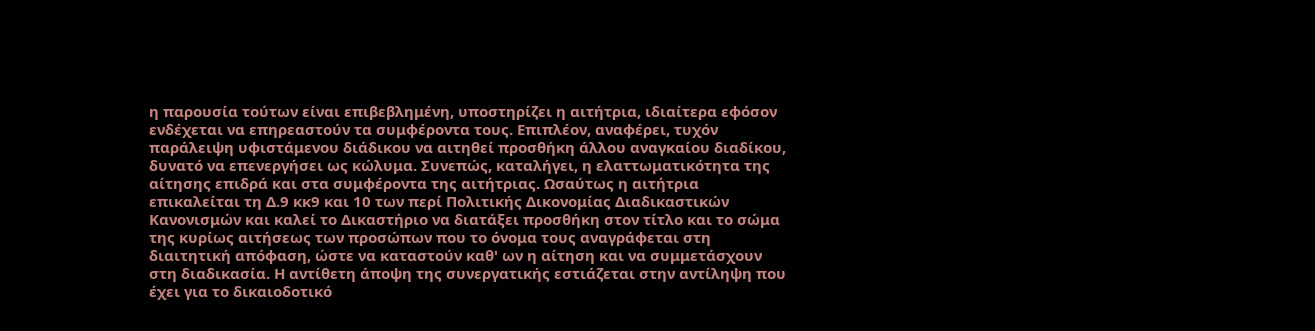η παρουσία τούτων είναι επιβεβλημένη, υποστηρίζει η αιτήτρια, ιδιαίτερα εφόσον ενδέχεται να επηρεαστούν τα συμφέροντα τους. Επιπλέον, αναφέρει, τυχόν παράλειψη υφιστάμενου διάδικου να αιτηθεί προσθήκη άλλου αναγκαίου διαδίκου, δυνατό να επενεργήσει ως κώλυμα. Συνεπώς, καταλήγει, η ελαττωματικότητα της αίτησης επιδρά και στα συμφέροντα της αιτήτριας. Ωσαύτως η αιτήτρια επικαλείται τη Δ.9 κκ9 και 10 των περί Πολιτικής Δικονομίας Διαδικαστικών Κανονισμών και καλεί το Δικαστήριο να διατάξει προσθήκη στον τίτλο και το σώμα της κυρίως αιτήσεως των προσώπων που το όνομα τους αναγράφεται στη διαιτητική απόφαση, ώστε να καταστούν καθ' ων η αίτηση και να συμμετάσχουν στη διαδικασία. Η αντίθετη άποψη της συνεργατικής εστιάζεται στην αντίληψη που έχει για το δικαιοδοτικό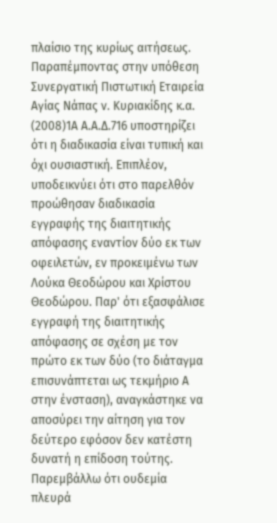πλαίσιο της κυρίως αιτήσεως. Παραπέμποντας στην υπόθεση Συνεργατική Πιστωτική Εταιρεία Αγίας Νάπας ν. Κυριακίδης κ.α.
(2008)1Α Α.Α.Δ.716 υποστηρίζει ότι η διαδικασία είναι τυπική και όχι ουσιαστική. Επιπλέον, υποδεικνύει ότι στο παρελθόν προώθησαν διαδικασία εγγραφής της διαιτητικής απόφασης εναντίον δύο εκ των οφειλετών, εν προκειμένω των Λούκα Θεοδώρου και Χρίστου Θεοδώρου. Παρ' ότι εξασφάλισε εγγραφή της διαιτητικής απόφασης σε σχέση με τον πρώτο εκ των δύο (το διάταγμα επισυνάπτεται ως τεκμήριο Α στην ένσταση), αναγκάστηκε να αποσύρει την αίτηση για τον δεύτερο εφόσον δεν κατέστη δυνατή η επίδοση τούτης. Παρεμβάλλω ότι ουδεμία πλευρά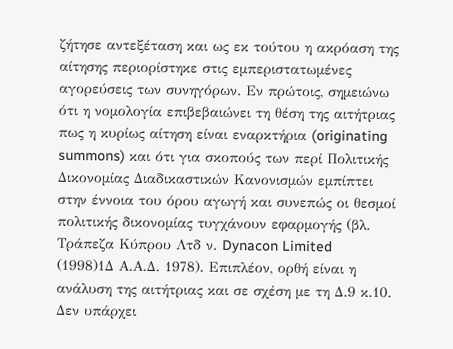ζήτησε αντεξέταση και ως εκ τούτου η ακρόαση της αίτησης περιορίστηκε στις εμπεριστατωμένες αγορεύσεις των συνηγόρων. Εν πρώτοις, σημειώνω ότι η νομολογία επιβεβαιώνει τη θέση της αιτήτριας πως η κυρίως αίτηση είναι εναρκτήρια (originating summons) και ότι για σκοπούς των περί Πολιτικής Δικονομίας Διαδικαστικών Κανονισμών εμπίπτει στην έννοια του όρου αγωγή και συνεπώς οι θεσμοί πολιτικής δικονομίας τυγχάνουν εφαρμογής (βλ. Τράπεζα Κύπρου Λτδ ν. Dynacon Limited
(1998)1Δ Α.Α.Δ. 1978). Επιπλέον, ορθή είναι η ανάλυση της αιτήτριας και σε σχέση με τη Δ.9 κ.10. Δεν υπάρχει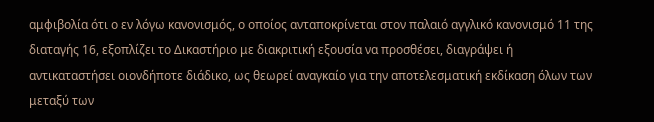αμφιβολία ότι ο εν λόγω κανονισμός, ο οποίος ανταποκρίνεται στον παλαιό αγγλικό κανονισμό 11 της διαταγής 16, εξοπλίζει το Δικαστήριο με διακριτική εξουσία να προσθέσει, διαγράψει ή αντικαταστήσει οιονδήποτε διάδικο, ως θεωρεί αναγκαίο για την αποτελεσματική εκδίκαση όλων των μεταξύ των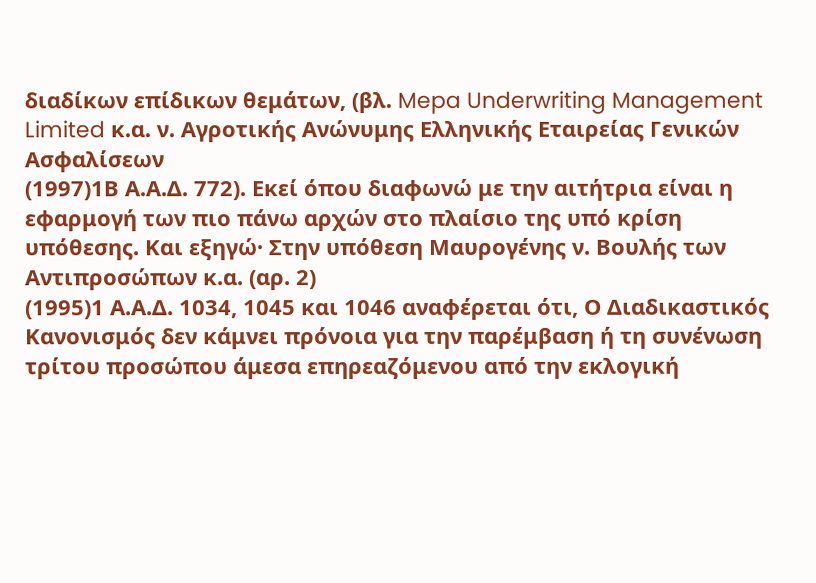διαδίκων επίδικων θεμάτων, (βλ. Mepa Underwriting Management Limited κ.α. ν. Αγροτικής Ανώνυμης Ελληνικής Εταιρείας Γενικών Ασφαλίσεων
(1997)1Β Α.Α.Δ. 772). Εκεί όπου διαφωνώ με την αιτήτρια είναι η εφαρμογή των πιο πάνω αρχών στο πλαίσιο της υπό κρίση υπόθεσης. Και εξηγώ· Στην υπόθεση Μαυρογένης ν. Βουλής των Αντιπροσώπων κ.α. (αρ. 2)
(1995)1 Α.Α.Δ. 1034, 1045 και 1046 αναφέρεται ότι, Ο Διαδικαστικός Κανονισμός δεν κάμνει πρόνοια για την παρέμβαση ή τη συνένωση τρίτου προσώπου άμεσα επηρεαζόμενου από την εκλογική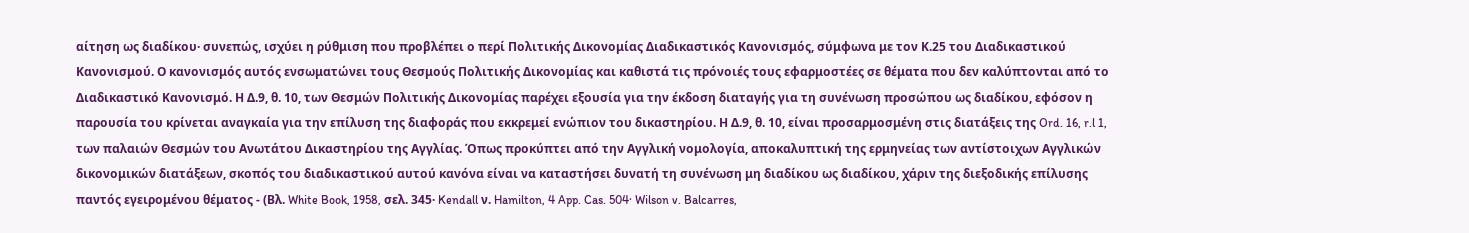αίτηση ως διαδίκου· συνεπώς, ισχύει η ρύθμιση που προβλέπει ο περί Πολιτικής Δικονομίας Διαδικαστικός Κανονισμός, σύμφωνα με τον Κ.25 του Διαδικαστικού Κανονισμού. Ο κανονισμός αυτός ενσωματώνει τους Θεσμούς Πολιτικής Δικονομίας και καθιστά τις πρόνοιές τους εφαρμοστέες σε θέματα που δεν καλύπτονται από το Διαδικαστικό Κανονισμό. Η Δ.9, θ. 10, των Θεσμών Πολιτικής Δικονομίας παρέχει εξουσία για την έκδοση διαταγής για τη συνένωση προσώπου ως διαδίκου, εφόσον η παρουσία του κρίνεται αναγκαία για την επίλυση της διαφοράς που εκκρεμεί ενώπιον του δικαστηρίου. Η Δ.9, θ. 10, είναι προσαρμοσμένη στις διατάξεις της Ord. 16, r.l 1, των παλαιών Θεσμών του Ανωτάτου Δικαστηρίου της Αγγλίας. Όπως προκύπτει από την Αγγλική νομολογία, αποκαλυπτική της ερμηνείας των αντίστοιχων Αγγλικών δικονομικών διατάξεων, σκοπός του διαδικαστικού αυτού κανόνα είναι να καταστήσει δυνατή τη συνένωση μη διαδίκου ως διαδίκου, χάριν της διεξοδικής επίλυσης παντός εγειρομένου θέματος - (Βλ. White Book, 1958, σελ. 345· Kendall ν. Hamilton, 4 App. Cas. 504· Wilson v. Balcarres,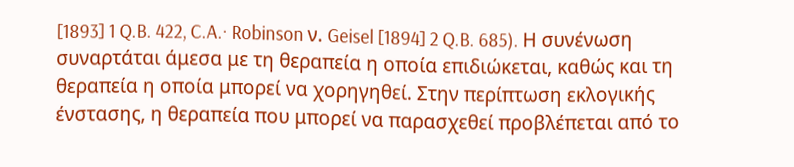[1893] 1 Q.B. 422, C.A.· Robinson ν. Geisel [1894] 2 Q.B. 685). Η συνένωση συναρτάται άμεσα με τη θεραπεία η οποία επιδιώκεται, καθώς και τη θεραπεία η οποία μπορεί να χορηγηθεί. Στην περίπτωση εκλογικής ένστασης, η θεραπεία που μπορεί να παρασχεθεί προβλέπεται από το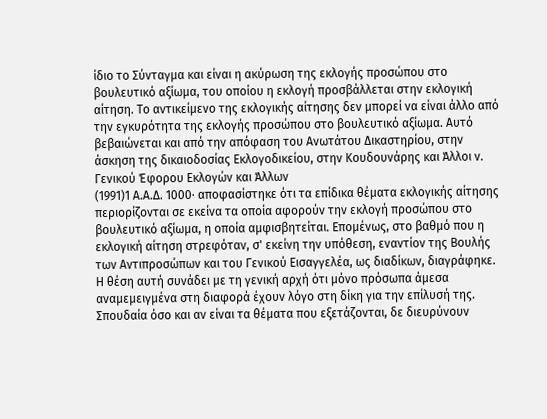ίδιο το Σύνταγμα και είναι η ακύρωση της εκλογής προσώπου στο βουλευτικό αξίωμα, του οποίου η εκλογή προσβάλλεται στην εκλογική αίτηση. Το αντικείμενο της εκλογικής αίτησης δεν μπορεί να είναι άλλο από την εγκυρότητα της εκλογής προσώπου στο βουλευτικό αξίωμα. Αυτό βεβαιώνεται και από την απόφαση του Ανωτάτου Δικαστηρίου, στην άσκηση της δικαιοδοσίας Εκλογοδικείου, στην Κουδουνάρης και Άλλοι ν. Γενικού Έφορου Εκλογών και Άλλων
(1991)1 Α.Α.Δ. 1000· αποφασίστηκε ότι τα επίδικα θέματα εκλογικής αίτησης περιορίζονται σε εκείνα τα οποία αφορούν την εκλογή προσώπου στο βουλευτικό αξίωμα, η οποία αμφισβητείται. Επομένως, στο βαθμό που η εκλογική αίτηση στρεφόταν, σ' εκείνη την υπόθεση, εναντίον της Βουλής των Αντιπροσώπων και του Γενικού Εισαγγελέα, ως διαδίκων, διαγράφηκε. Η θέση αυτή συνάδει με τη γενική αρχή ότι μόνο πρόσωπα άμεσα αναμεμειγμένα στη διαφορά έχουν λόγο στη δίκη για την επίλυσή της. Σπουδαία όσο και αν είναι τα θέματα που εξετάζονται, δε διευρύνουν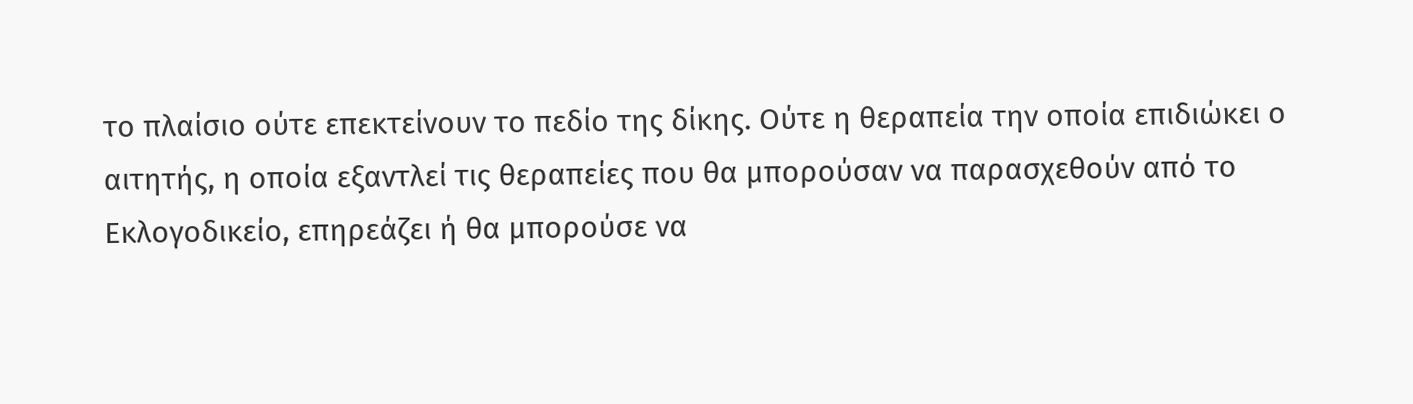το πλαίσιο ούτε επεκτείνουν το πεδίο της δίκης. Ούτε η θεραπεία την οποία επιδιώκει ο αιτητής, η οποία εξαντλεί τις θεραπείες που θα μπορούσαν να παρασχεθούν από το Εκλογοδικείο, επηρεάζει ή θα μπορούσε να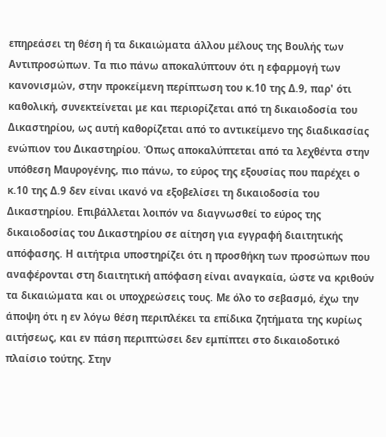επηρεάσει τη θέση ή τα δικαιώματα άλλου μέλους της Βουλής των Αντιπροσώπων. Τα πιο πάνω αποκαλύπτουν ότι η εφαρμογή των κανονισμών, στην προκείμενη περίπτωση του κ.10 της Δ.9, παρ' ότι καθολική, συνεκτείνεται με και περιορίζεται από τη δικαιοδοσία του Δικαστηρίου, ως αυτή καθορίζεται από το αντικείμενο της διαδικασίας ενώπιον του Δικαστηρίου. Όπως αποκαλύπτεται από τα λεχθέντα στην υπόθεση Μαυρογένης, πιο πάνω, το εύρος της εξουσίας που παρέχει ο κ.10 της Δ.9 δεν είναι ικανό να εξοβελίσει τη δικαιοδοσία του Δικαστηρίου. Επιβάλλεται λοιπόν να διαγνωσθεί το εύρος της δικαιοδοσίας του Δικαστηρίου σε αίτηση για εγγραφή διαιτητικής απόφασης. Η αιτήτρια υποστηρίζει ότι η προσθήκη των προσώπων που αναφέρονται στη διαιτητική απόφαση είναι αναγκαία, ώστε να κριθούν τα δικαιώματα και οι υποχρεώσεις τους. Με όλο το σεβασμό, έχω την άποψη ότι η εν λόγω θέση περιπλέκει τα επίδικα ζητήματα της κυρίως αιτήσεως, και εν πάση περιπτώσει δεν εμπίπτει στο δικαιοδοτικό πλαίσιο τούτης. Στην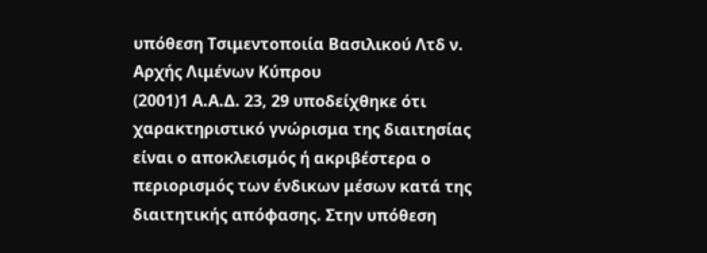υπόθεση Τσιμεντοποιία Βασιλικού Λτδ ν. Αρχής Λιμένων Κύπρου
(2001)1 Α.Α.Δ. 23, 29 υποδείχθηκε ότι χαρακτηριστικό γνώρισμα της διαιτησίας είναι ο αποκλεισμός ή ακριβέστερα ο περιορισμός των ένδικων μέσων κατά της διαιτητικής απόφασης. Στην υπόθεση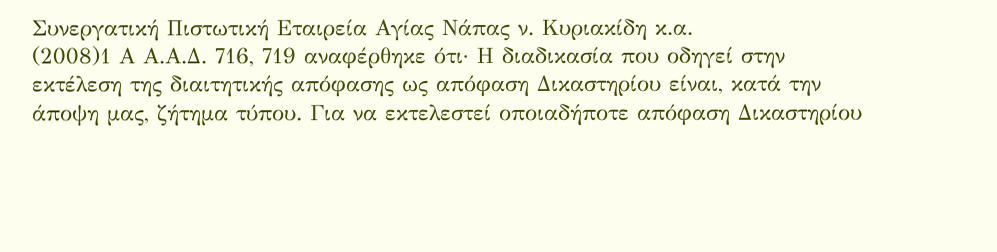Συνεργατική Πιστωτική Εταιρεία Αγίας Νάπας ν. Κυριακίδη κ.α.
(2008)1 Α Α.Α.Δ. 716, 719 αναφέρθηκε ότι· Η διαδικασία που οδηγεί στην εκτέλεση της διαιτητικής απόφασης ως απόφαση Δικαστηρίου είναι, κατά την άποψη μας, ζήτημα τύπου. Για να εκτελεστεί οποιαδήποτε απόφαση Δικαστηρίου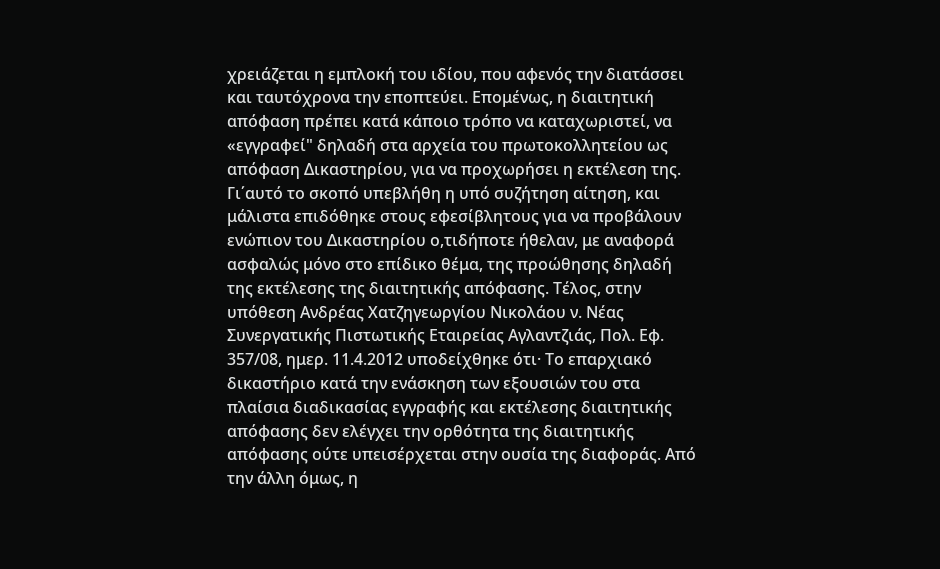χρειάζεται η εμπλοκή του ιδίου, που αφενός την διατάσσει και ταυτόχρονα την εποπτεύει. Επομένως, η διαιτητική απόφαση πρέπει κατά κάποιο τρόπο να καταχωριστεί, να «εγγραφεί" δηλαδή στα αρχεία του πρωτοκολλητείου ως απόφαση Δικαστηρίου, για να προχωρήσει η εκτέλεση της. Γι΄αυτό το σκοπό υπεβλήθη η υπό συζήτηση αίτηση, και μάλιστα επιδόθηκε στους εφεσίβλητους για να προβάλουν ενώπιον του Δικαστηρίου ο,τιδήποτε ήθελαν, με αναφορά ασφαλώς μόνο στο επίδικο θέμα, της προώθησης δηλαδή της εκτέλεσης της διαιτητικής απόφασης. Τέλος, στην υπόθεση Ανδρέας Χατζηγεωργίου Νικολάου ν. Νέας Συνεργατικής Πιστωτικής Εταιρείας Αγλαντζιάς, Πολ. Εφ. 357/08, ημερ. 11.4.2012 υποδείχθηκε ότι· Το επαρχιακό δικαστήριο κατά την ενάσκηση των εξουσιών του στα πλαίσια διαδικασίας εγγραφής και εκτέλεσης διαιτητικής απόφασης δεν ελέγχει την ορθότητα της διαιτητικής απόφασης ούτε υπεισέρχεται στην ουσία της διαφοράς. Από την άλλη όμως, η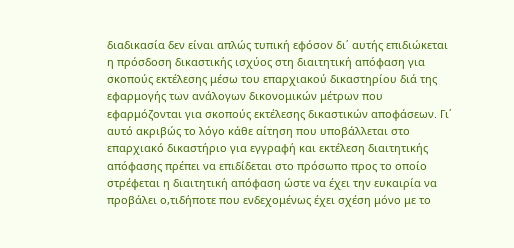διαδικασία δεν είναι απλώς τυπική εφόσον δι΄ αυτής επιδιώκεται η πρόσδοση δικαστικής ισχύος στη διαιτητική απόφαση για σκοπούς εκτέλεσης μέσω του επαρχιακού δικαστηρίου διά της εφαρμογής των ανάλογων δικονομικών μέτρων που εφαρμόζονται για σκοπούς εκτέλεσης δικαστικών αποφάσεων. Γι΄ αυτό ακριβώς το λόγο κάθε αίτηση που υποβάλλεται στο επαρχιακό δικαστήριο για εγγραφή και εκτέλεση διαιτητικής απόφασης πρέπει να επιδίδεται στο πρόσωπο προς το οποίο στρέφεται η διαιτητική απόφαση ώστε να έχει την ευκαιρία να προβάλει ο,τιδήποτε που ενδεχομένως έχει σχέση μόνο με το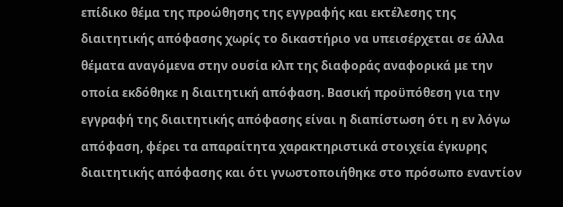επίδικο θέμα της προώθησης της εγγραφής και εκτέλεσης της διαιτητικής απόφασης χωρίς το δικαστήριο να υπεισέρχεται σε άλλα θέματα αναγόμενα στην ουσία κλπ της διαφοράς αναφορικά με την οποία εκδόθηκε η διαιτητική απόφαση. Βασική προϋπόθεση για την εγγραφή της διαιτητικής απόφασης είναι η διαπίστωση ότι η εν λόγω απόφαση, φέρει τα απαραίτητα χαρακτηριστικά στοιχεία έγκυρης διαιτητικής απόφασης και ότι γνωστοποιήθηκε στο πρόσωπο εναντίον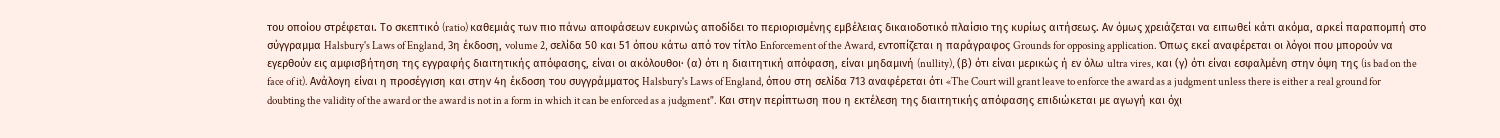του οποίου στρέφεται. Το σκεπτικό (ratio) καθεμιάς των πιο πάνω αποφάσεων ευκρινώς αποδίδει το περιορισμένης εμβέλειας δικαιοδοτικό πλαίσιο της κυρίως αιτήσεως. Αν όμως χρειάζεται να ειπωθεί κάτι ακόμα, αρκεί παραπομπή στο σύγγραμμα Halsbury's Laws of England, 3η έκδοση, volume 2, σελίδα 50 και 51 όπου κάτω από τον τίτλο Enforcement of the Award, εντοπίζεται η παράγραφος Grounds for opposing application. Όπως εκεί αναφέρεται οι λόγοι που μπορούν να εγερθούν εις αμφισβήτηση της εγγραφής διαιτητικής απόφασης, είναι οι ακόλουθοι· (α) ότι η διαιτητική απόφαση, είναι μηδαμινή (nullity), (β) ότι είναι μερικώς ή εν όλω ultra vires, και (γ) ότι είναι εσφαλμένη στην όψη της (is bad on the face of it). Aνάλογη είναι η προσέγγιση και στην 4η έκδοση του συγγράμματος Halsbury's Laws of England, όπου στη σελίδα 713 αναφέρεται ότι «The Court will grant leave to enforce the award as a judgment unless there is either a real ground for doubting the validity of the award or the award is not in a form in which it can be enforced as a judgment". Και στην περίπτωση που η εκτέλεση της διαιτητικής απόφασης επιδιώκεται με αγωγή και όχι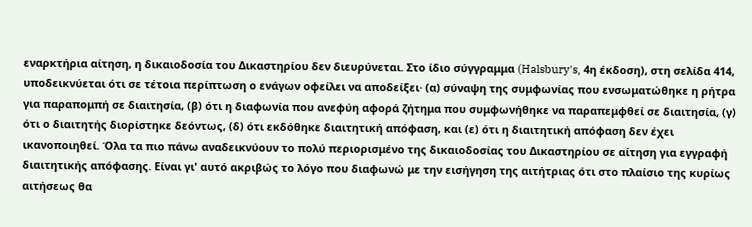εναρκτήρια αίτηση, η δικαιοδοσία του Δικαστηρίου δεν διευρύνεται. Στο ίδιο σύγγραμμα (Halsbury's, 4η έκδοση), στη σελίδα 414, υποδεικνύεται ότι σε τέτοια περίπτωση ο ενάγων οφείλει να αποδείξει· (α) σύναψη της συμφωνίας που ενσωματώθηκε η ρήτρα για παραπομπή σε διαιτησία, (β) ότι η διαφωνία που ανεφύη αφορά ζήτημα που συμφωνήθηκε να παραπεμφθεί σε διαιτησία, (γ) ότι ο διαιτητής διορίστηκε δεόντως, (δ) ότι εκδόθηκε διαιτητική απόφαση, και (ε) ότι η διαιτητική απόφαση δεν έχει ικανοποιηθεί. Όλα τα πιο πάνω αναδεικνύουν το πολύ περιορισμένο της δικαιοδοσίας του Δικαστηρίου σε αίτηση για εγγραφή διαιτητικής απόφασης. Είναι γι' αυτό ακριβώς το λόγο που διαφωνώ με την εισήγηση της αιτήτριας ότι στο πλαίσιο της κυρίως αιτήσεως θα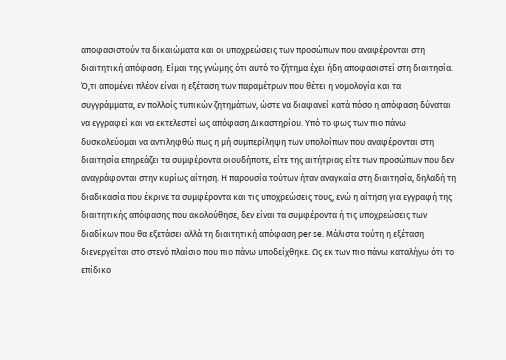αποφασιστούν τα δικαιώματα και οι υποχρεώσεις των προσώπων που αναφέρονται στη διαιτητική απόφαση. Είμαι της γνώμης ότι αυτό το ζήτημα έχει ήδη αποφασιστεί στη διαιτησία. Ό,τι απομένει πλέον είναι η εξέταση των παραμέτρων που θέτει η νομολογία και τα συγγράμματα, εν πολλοίς τυπικών ζητημάτων, ώστε να διαφανεί κατά πόσο η απόφαση δύναται να εγγραφεί και να εκτελεστεί ως απόφαση Δικαστηρίου. Υπό το φως των πιο πάνω δυσκολεύομαι να αντιληφθώ πως η μή συμπερίληψη των υπολοίπων που αναφέρονται στη διαιτησία επηρεάζει τα συμφέροντα οιουδήποτε, είτε της αιτήτριας είτε των προσώπων που δεν αναγράφονται στην κυρίως αίτηση. Η παρουσία τούτων ήταν αναγκαία στη διαιτησία, δηλαδή τη διαδικασία που έκρινε τα συμφέροντα και τις υποχρεώσεις τους, ενώ η αίτηση για εγγραφή της διαιτητικής απόφασης που ακολούθησε, δεν είναι τα συμφέροντα ή τις υποχρεώσεις των διαδίκων που θα εξετάσει αλλά τη διαιτητική απόφαση per se. Μάλιστα τούτη η εξέταση διενεργείται στο στενό πλαίσιο που πιο πάνω υποδείχθηκε. Ως εκ των πιο πάνω καταλήγω ότι το επίδικο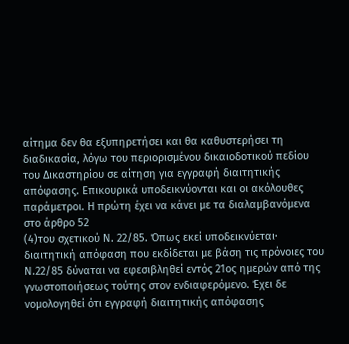αίτημα δεν θα εξυπηρετήσει και θα καθυστερήσει τη διαδικασία, λόγω του περιορισμένου δικαιοδοτικού πεδίου του Δικαστηρίου σε αίτηση για εγγραφή διαιτητικής απόφασης. Επικουρικά υποδεικνύονται και οι ακόλουθες παράμετροι. Η πρώτη έχει να κάνει με τα διαλαμβανόμενα στο άρθρο 52
(4)του σχετικού Ν. 22/85. Όπως εκεί υποδεικνύεται· διαιτητική απόφαση που εκδίδεται με βάση τις πρόνοιες του Ν.22/85 δύναται να εφεσιβληθεί εντός 21ος ημερών από της γνωστοποιήσεως τούτης στον ενδιαφερόμενο. Έχει δε νομολογηθεί ότι εγγραφή διαιτητικής απόφασης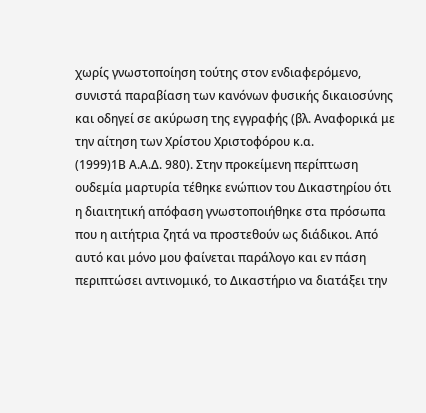χωρίς γνωστοποίηση τούτης στον ενδιαφερόμενο, συνιστά παραβίαση των κανόνων φυσικής δικαιοσύνης και οδηγεί σε ακύρωση της εγγραφής (βλ. Αναφορικά με την αίτηση των Χρίστου Χριστοφόρου κ.α.
(1999)1Β Α.Α.Δ. 980). Στην προκείμενη περίπτωση ουδεμία μαρτυρία τέθηκε ενώπιον του Δικαστηρίου ότι η διαιτητική απόφαση γνωστοποιήθηκε στα πρόσωπα που η αιτήτρια ζητά να προστεθούν ως διάδικοι. Από αυτό και μόνο μου φαίνεται παράλογο και εν πάση περιπτώσει αντινομικό, το Δικαστήριο να διατάξει την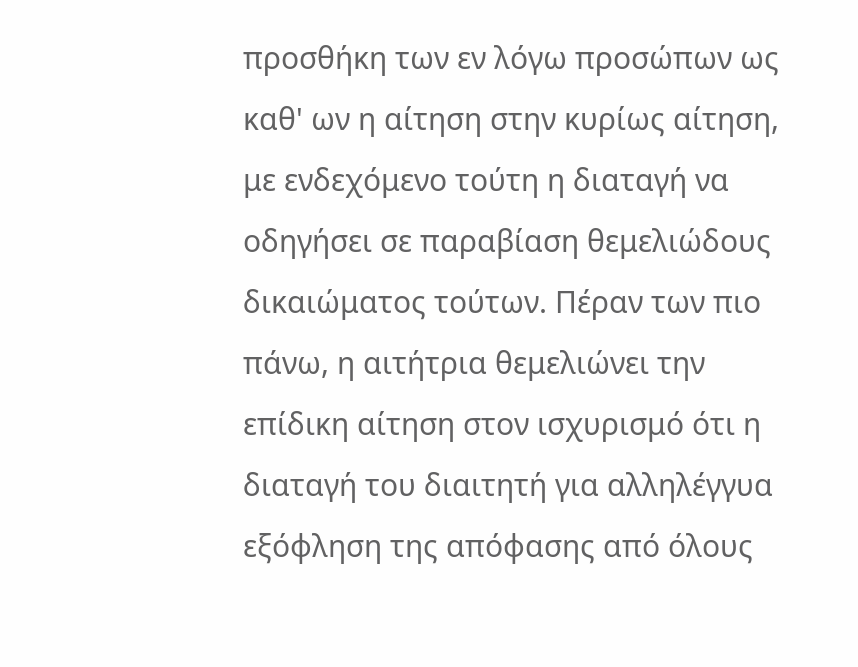προσθήκη των εν λόγω προσώπων ως καθ' ων η αίτηση στην κυρίως αίτηση, με ενδεχόμενο τούτη η διαταγή να οδηγήσει σε παραβίαση θεμελιώδους δικαιώματος τούτων. Πέραν των πιο πάνω, η αιτήτρια θεμελιώνει την επίδικη αίτηση στον ισχυρισμό ότι η διαταγή του διαιτητή για αλληλέγγυα εξόφληση της απόφασης από όλους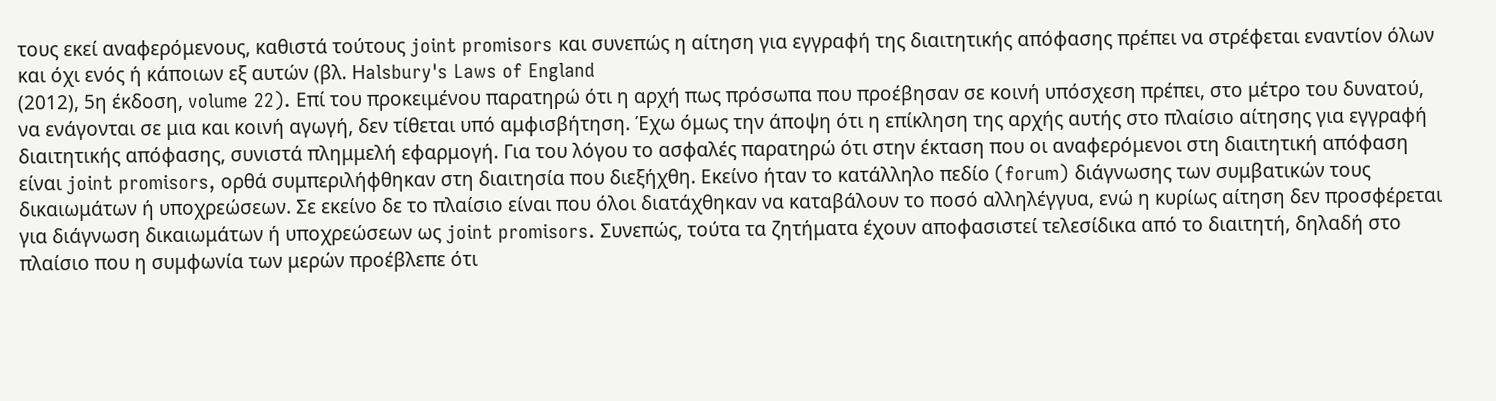τους εκεί αναφερόμενους, καθιστά τούτους joint promisors και συνεπώς η αίτηση για εγγραφή της διαιτητικής απόφασης πρέπει να στρέφεται εναντίον όλων και όχι ενός ή κάποιων εξ αυτών (βλ. Ηalsbury's Laws of England
(2012), 5η έκδοση, volume 22). Επί του προκειμένου παρατηρώ ότι η αρχή πως πρόσωπα που προέβησαν σε κοινή υπόσχεση πρέπει, στο μέτρο του δυνατού, να ενάγονται σε μια και κοινή αγωγή, δεν τίθεται υπό αμφισβήτηση. Έχω όμως την άποψη ότι η επίκληση της αρχής αυτής στο πλαίσιο αίτησης για εγγραφή διαιτητικής απόφασης, συνιστά πλημμελή εφαρμογή. Για του λόγου το ασφαλές παρατηρώ ότι στην έκταση που οι αναφερόμενοι στη διαιτητική απόφαση είναι joint promisors, oρθά συμπεριλήφθηκαν στη διαιτησία που διεξήχθη. Εκείνο ήταν το κατάλληλο πεδίο (forum) διάγνωσης των συμβατικών τους δικαιωμάτων ή υποχρεώσεων. Σε εκείνο δε το πλαίσιο είναι που όλοι διατάχθηκαν να καταβάλουν το ποσό αλληλέγγυα, ενώ η κυρίως αίτηση δεν προσφέρεται για διάγνωση δικαιωμάτων ή υποχρεώσεων ως joint promisors. Συνεπώς, τούτα τα ζητήματα έχουν αποφασιστεί τελεσίδικα από το διαιτητή, δηλαδή στο πλαίσιο που η συμφωνία των μερών προέβλεπε ότι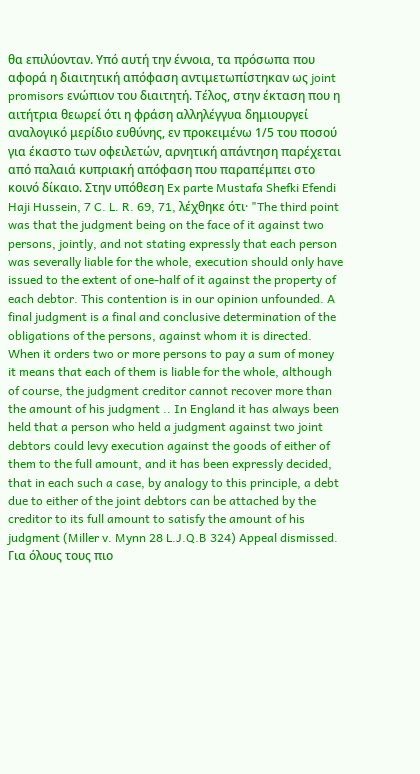θα επιλύονταν. Υπό αυτή την έννοια, τα πρόσωπα που αφορά η διαιτητική απόφαση αντιμετωπίστηκαν ως joint promisors ενώπιον του διαιτητή. Τέλος, στην έκταση που η αιτήτρια θεωρεί ότι η φράση αλληλέγγυα δημιουργεί αναλογικό μερίδιο ευθύνης, εν προκειμένω 1/5 του ποσού για έκαστο των οφειλετών, αρνητική απάντηση παρέχεται από παλαιά κυπριακή απόφαση που παραπέμπει στο κοινό δίκαιο. Στην υπόθεση Ex parte Mustafa Shefki Efendi Haji Hussein, 7 C. L. R. 69, 71, λέχθηκε ότι· "The third point was that the judgment being on the face of it against two persons, jointly, and not stating expressly that each person was severally liable for the whole, execution should only have issued to the extent of one-half of it against the property of each debtor. This contention is in our opinion unfounded. A final judgment is a final and conclusive determination of the obligations of the persons, against whom it is directed. When it orders two or more persons to pay a sum of money it means that each of them is liable for the whole, although of course, the judgment creditor cannot recover more than the amount of his judgment .. In England it has always been held that a person who held a judgment against two joint debtors could levy execution against the goods of either of them to the full amount, and it has been expressly decided, that in each such a case, by analogy to this principle, a debt due to either of the joint debtors can be attached by the creditor to its full amount to satisfy the amount of his judgment (Miller v. Mynn 28 L.J.Q.B 324) Appeal dismissed. Για όλους τους πιο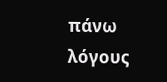πάνω λόγους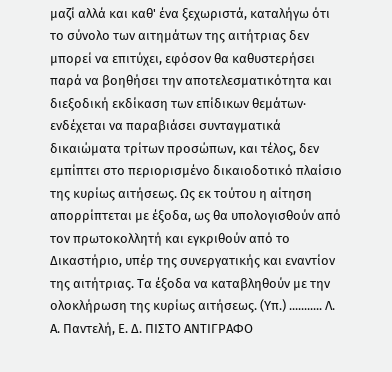μαζί αλλά και καθ' ένα ξεχωριστά, καταλήγω ότι το σύνολο των αιτημάτων της αιτήτριας δεν μπορεί να επιτύχει, εφόσον θα καθυστερήσει παρά να βοηθήσει την αποτελεσματικότητα και διεξοδική εκδίκαση των επίδικων θεμάτων· ενδέχεται να παραβιάσει συνταγματικά δικαιώματα τρίτων προσώπων, και τέλος, δεν εμπίπτει στο περιορισμένο δικαιοδοτικό πλαίσιο της κυρίως αιτήσεως. Ως εκ τούτου η αίτηση απορρίπτεται με έξοδα, ως θα υπολογισθούν από τον πρωτοκολλητή και εγκριθούν από το Δικαστήριο, υπέρ της συνεργατικής και εναντίον της αιτήτριας. Τα έξοδα να καταβληθούν με την ολοκλήρωση της κυρίως αιτήσεως. (Υπ.) ........... Λ. Α. Παντελή, Ε. Δ. ΠΙΣΤΟ ΑΝΤΙΓΡΑΦΟ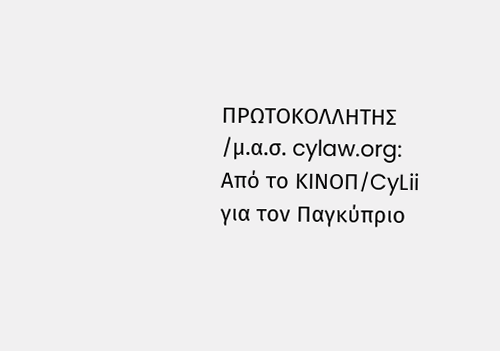ΠΡΩΤΟΚΟΛΛΗΤΗΣ /μ.α.σ. cylaw.org: Από το ΚΙΝOΠ/CyLii για τον Παγκύπριο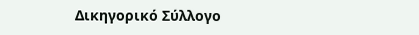Δικηγορικό Σύλλογο